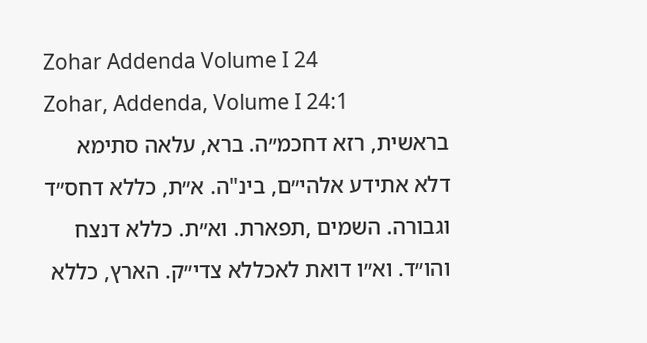Zohar Addenda Volume I 24
Zohar, Addenda, Volume I 24:1
בראשית, רזא דחכמ״ה. ברא, עלאה סתימא דלא אתידע אלהי״ם, בינ"ה. א״ת, כללא דחס״ד וגבורה. השמים ,תפארת. וא״ת. כללא דנצח והו״ד. וא״ו דואת לאכללא צדי״ק. הארץ, כללא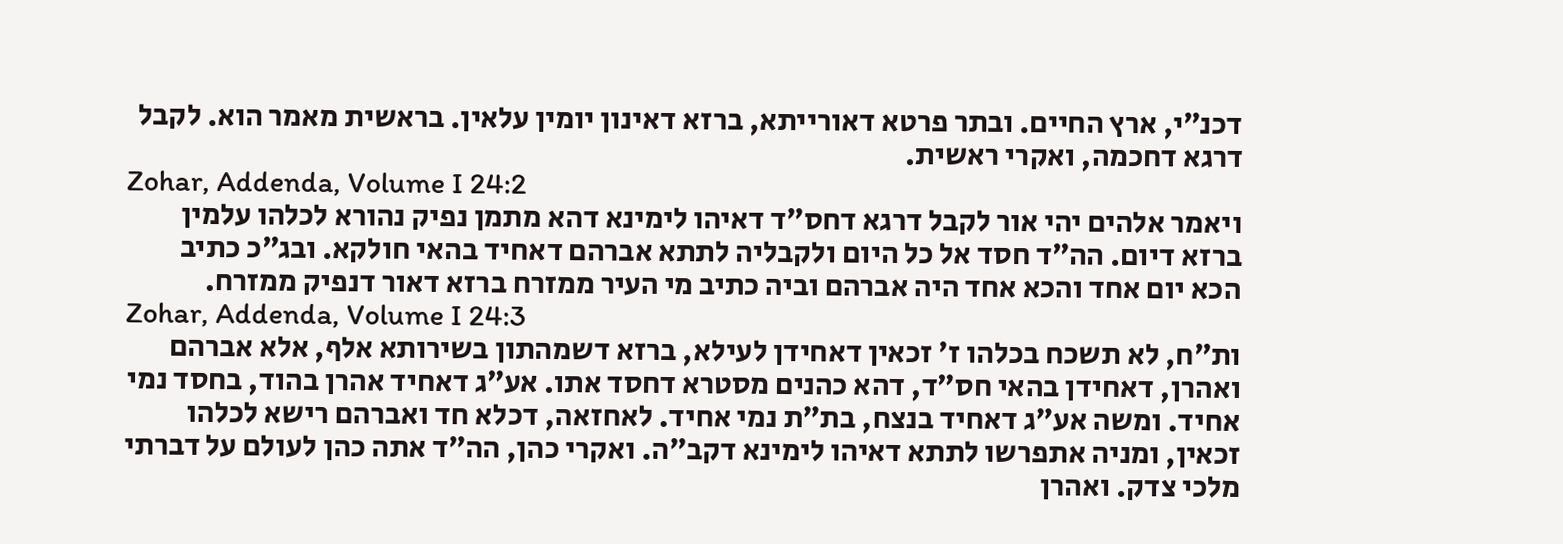דכנ״י, ארץ החיים. ובתר פרטא דאורייתא, ברזא דאינון יומין עלאין. בראשית מאמר הוא. לקבל דרגא דחכמה, ואקרי ראשית.
Zohar, Addenda, Volume I 24:2
ויאמר אלהים יהי אור לקבל דרגא דחס״ד דאיהו לימינא דהא מתמן נפיק נהורא לכלהו עלמין ברזא דיום. הה״ד חסד אל כל היום ולקבליה לתתא אברהם דאחיד בהאי חולקא. ובג״כ כתיב הכא יום אחד והכא אחד היה אברהם וביה כתיב מי העיר ממזרח ברזא דאור דנפיק ממזרח.
Zohar, Addenda, Volume I 24:3
ות״ח, לא תשכח בכלהו ז׳ זכאין דאחידן לעילא, ברזא דשמהתון בשירותא אלף, אלא אברהם ואהרן, דאחידן בהאי חס״ד, דהא כהנים מסטרא דחסד אתו. אע״ג דאחיד אהרן בהוד, בחסד נמי אחיד. ומשה אע״ג דאחיד בנצח, בת״ת נמי אחיד. לאחזאה, דכלא חד ואברהם רישא לכלהו זכאין, ומניה אתפרשו לתתא דאיהו לימינא דקב״ה. ואקרי כהן, הה״ד אתה כהן לעולם על דברתי מלכי צדק. ואהרן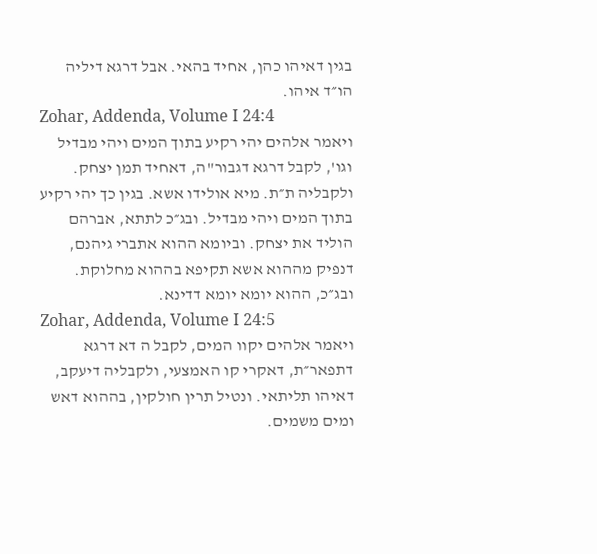בגין דאיהו כהן, אחיד בהאי. אבל דרגא דיליה הו״ד איהו.
Zohar, Addenda, Volume I 24:4
ויאמר אלהים יהי רקיע בתוך המים ויהי מבדיל וגו', לקבל דרגא דגבור"ה, דאחיד תמן יצחק. ולקבליה ת״ת. מיא אולידו אשא. בגין כך יהי רקיע בתוך המים ויהי מבדיל. ובג״כ לתתא, אברהם הוליד את יצחק. וביומא ההוא אתברי גיהנם, דנפיק מההוא אשא תקיפא בההוא מחלוקת. ובג״כ, ההוא יומא יומא דדינא.
Zohar, Addenda, Volume I 24:5
ויאמר אלהים יקוו המים, לקבל ה דא דרגא דתפאר״ת, דאקרי קו האמצעי, ולקבליה דיעקב, דאיהו תליתאי. ונטיל תרין חולקין, בההוא דאש ומים משמים.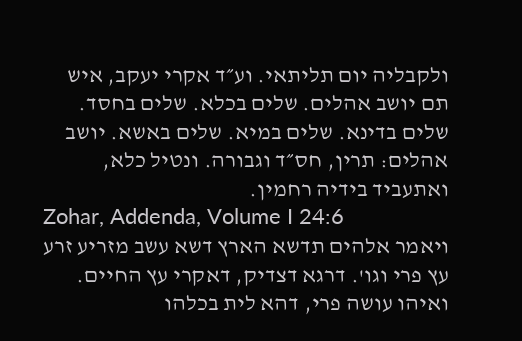ולקבליה יום תליתאי. וע״ד אקרי יעקב, איש תם יושב אהלים. שלים בכלא. שלים בחסד. שלים בדינא. שלים במיא. שלים באשא. יושב אהלים: תרין, חס״ד וגבורה. ונטיל כלא, ואתעביד בידיה רחמין.
Zohar, Addenda, Volume I 24:6
ויאמר אלהים תדשא הארץ דשא עשב מזריע זרע עץ פרי וגו'. דרגא דצדיק, דאקרי עץ החיים. ואיהו עושה פרי, דהא לית בכלהו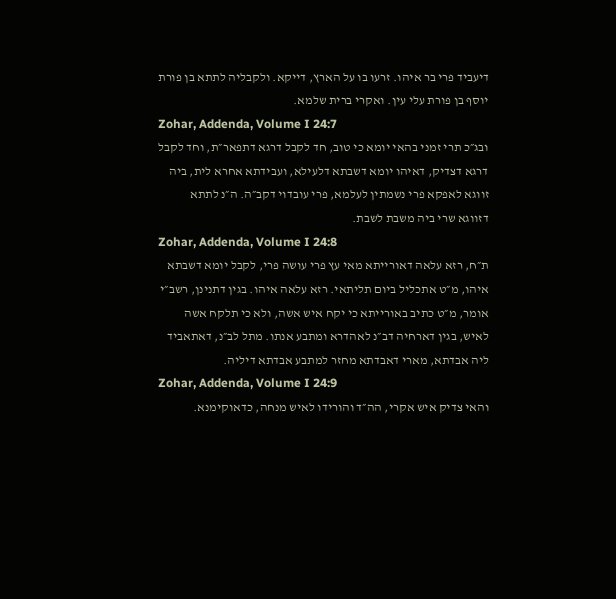דיעביד פרי בר איהו. זרעו בו על הארץ, דייקא. ולקבליה לתתא בן פורת יוסף בן פורת עלי עין. ואקרי ברית שלמא.
Zohar, Addenda, Volume I 24:7
ובג״כ תרי זמני בהאי יומא כי טוב, חד לקבל דרגא דתפאר״ת, וחד לקבל דרגא דצדיק, דאיהו יומא דשבתא דלעילא, ועבידתא אחרא לית, ביה זווגא לאפקא פרי נשמתין לעלמא, פרי עובדוי דקב״ה. ה״נ לתתא דזווגא שרי ביה משבת לשבת.
Zohar, Addenda, Volume I 24:8
ת״ח, רזא עלאה דאורייתא מאי עץ פרי עושה פרי, לקבל יומא דשבתא איהו, מ״ט אתכליל ביום תליתאי. רזא עלאה איהו. בגין דתנינן, רשב״י אומר, מ״ט כתיב באורייתא כי יקח איש אשה, ולא כי תלקח אשה לאיש, בגין דארחיה דב״נ לאהדרא ומתבע אנתו. מתל לב״נ, דאתאביד ליה אבדתא, מארי דאבדתא מחזר למתבע אבדתא דיליה.
Zohar, Addenda, Volume I 24:9
והאי צדיק איש אקרי, הה״ד והורידו לאיש מנחה, כדאוקימנא.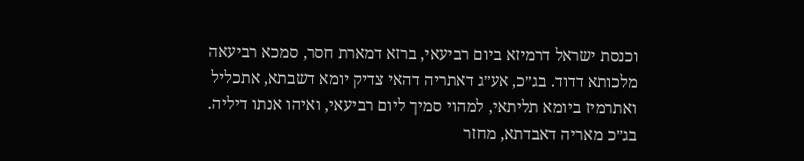וכנסת ישראל דרמיזא ביום רביעאי, ברזא דמארת חסר, סמכא רביעאה מלכותא דדוד. בג״כ, אע״ג דאתריה דהאי צדיק יומא דשבתא, אתכליל ואתרמיז ביומא תליתאי, למהוי סמיך ליום רביעאי, ואיהו אנתו דיליה. בג״כ מאריה דאבדתא, מחזר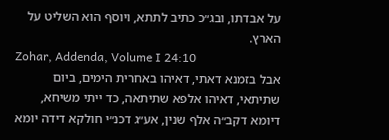על אבדתו, ובג״כ כתיב לתתא, ויוסף הוא השליט על הארץ.
Zohar, Addenda, Volume I 24:10
אבל בזמנא דאתי, דאיהו באחרית הימים, ביום שתיתאי, דאיהו אלפא שתיתאה, כד ייתי משיחא, דיומא דקב״ה אלף שנין, אע״ג דכנ״י חולקא דידה יומא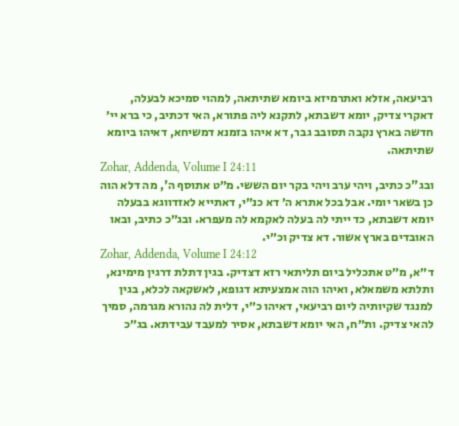רביעאה, אזלא ואתרמיזא ביומא שתיתאה, למהוי סמיכא לבעלה, דאקרי צדיק, יומא דשבתא, לתקנא ליה פתורא, האי דכתיב, כי ברא יי׳ חדשה בארץ נקבה תסובב גבר, דא איהו בזמנא דמשיחא, דאיהו ביומא שתיתאה.
Zohar, Addenda, Volume I 24:11
ובג"כ כתיב, ויהי ערב ויהי בקר יום הששי. מ״ט אתוסף ה', מה דלא הוה כן בשאר יומי. אבל בכל אתרא ה׳ דא כנ״י, דאתייא לאזדווגא בבעלה יומא דשבתא, כד ייתי לה בעלה לאקמא לה מעפרא. ובג״כ כתיב, ובאו האובדים בארץ אשור. דא צדיק וכ״י.
Zohar, Addenda, Volume I 24:12
ד״א, מ״ט אתכליל ביום תליתאי רזא דצדיק. בגין דתלת דרגין מימינא, ותלתא משמאלא, ואיהו הוה אמצעיתא דגופא, לאשקאה לכלא, בגין למנגד שקיותיה ליום רביעאי, דאיהו כ״י, דלית לה נהורא מגרמה, סמיך להאי צדיק. ות״ח, האי יומא דשבתא, אסיר למעבד עבידתא. בג״כ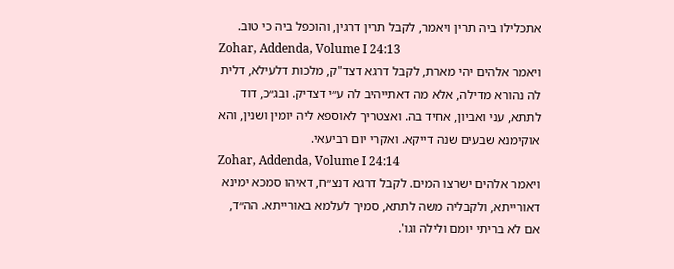אתכלילו ביה תרין ויאמר, לקבל תרין דרגין, והוכפל ביה כי טוב.
Zohar, Addenda, Volume I 24:13
ויאמר אלהים יהי מארת, לקבל דרגא דצד"ק, מלכות דלעילא, דלית לה נהורא מדילה, אלא מה דאתייהיב לה ע״י דצדיק. ובג״כ, דוד לתתא, עני ואביון, אחיד בה. ואצטריך לאוספא ליה יומין ושנין, והא אוקימנא שבעים שנה דייקא. ואקרי יום רביעאי.
Zohar, Addenda, Volume I 24:14
ויאמר אלהים ישרצו המים. לקבל דרגא דנצ״ח, דאיהו סמכא ימינא דאורייתא, ולקבליה משה לתתא, סמיך לעלמא באורייתא. הה״ד, אם לא בריתי יומם ולילה וגו'.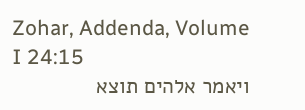Zohar, Addenda, Volume I 24:15
ויאמר אלהים תוצא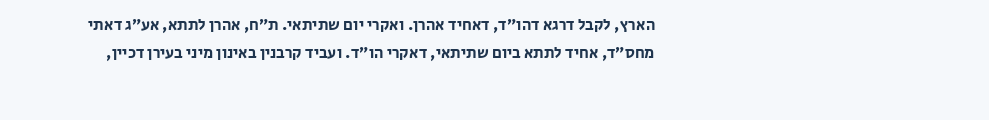הארץ, לקבל דרגא דהו״ד, דאחיד אהרן. ואקרי יום שתיתאי. ת״ח, אהרן לתתא, אע״ג דאתי מחס״ד, אחיד לתתא ביום שתיתאי, דאקרי הו״ד. ועביד קרבנין באינון מיני בעירן דכיין,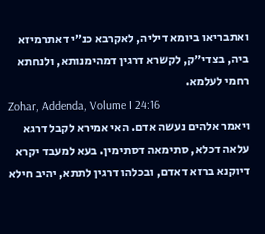ואתבריאו ביומא דיליה, לאקרבא כנ״י דאתרמיזא ביה, בצדי״ק, לקשרא דרגין דמהימנותא, ולנחתא רחמי לעלמא.
Zohar, Addenda, Volume I 24:16
ויאמר אלהים נעשה אדם. האי אמירא לקבל דרגא עלאה דכלא, סתימאה דסתימין. בעא למעבד יקרא דיוקנא ברזא דאדם, ובכלהו דרגין לתתא, יהיב חילא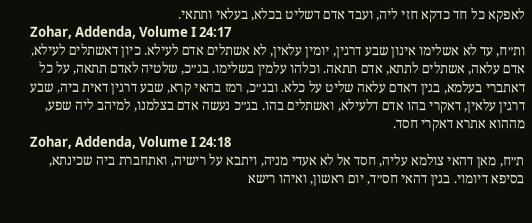לאפקא כל חד כדקא חזי ליה, ועבד אדם דשליט בכלא, בעלאי ותתאי.
Zohar, Addenda, Volume I 24:17
ות״ח, עד לא אשלימו אינון שבע דרגין, יומין עלאין, לא אשתלים אדם לעילא. כיון דאשתלים לעילא, אדם עלאה, אשתלים לתתא, אדם תתאה. וכלהו עלמין בשלימו. בג״כ, שלטיה לאדם תתאה, על כל דאתברי בעלמא, בגין דאדם עלאה שליט על כלא. ובג״כ, רמז בהאי קרא, שבע דרגין דאית ביה, שבע דרגין עלאין, דאקרי בהו אדם דלעילא, ואשתלים בהו. בג״כ נעשה אדם בצלמנו, למיהב ליה שפע, מההוא אתרא דאקרי חסד.
Zohar, Addenda, Volume I 24:18
ת״ח, מאן דהאי צולמא עליה, חסד אל לא אעדי מניה, ויתבא על רישיה, ואתחברת ביה שכינתא, בסיפא דיומוי. בגין דהאי חס״ד, יום ראשון, ואיהו רישא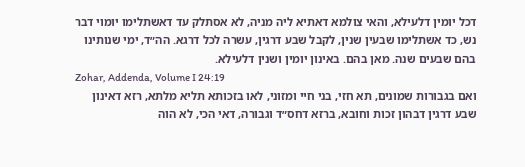דכל יומין דלעילא, והאי צולמא דאתיא ליה מניה, לא אסתלק עד דאשתלימו יומוי דבר נש, כד אשתלימו שבעין שנין, לקבל שבע דרגין, עשרה לכל דרגא. הה״ד, ימי שנותינו בהם שבעים שנה. מאן בהם. באינון יומין ושנין דלעילא.
Zohar, Addenda, Volume I 24:19
ואם בגבורות שמונים, תא חזי, בני חיי ומזוני, לאו בזכותא תליא מלתא, רזא דאינון שבע דרגין דבהון זכות וחובא, ברזא דחס״ד וגבורה, דאי הכי, לא הוה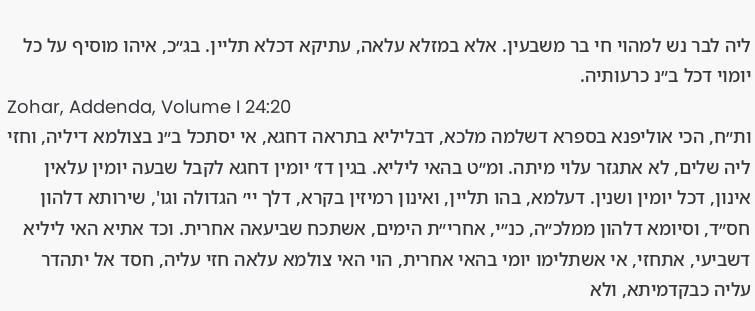ליה לבר נש למהוי חי בר משבעין. אלא במזלא עלאה, עתיקא דכלא תליין. בג״כ, איהו מוסיף על כל יומוי דכל ב״נ כרעותיה.
Zohar, Addenda, Volume I 24:20
ות״ח, הכי אוליפנא בספרא דשלמה מלכא, דבליליא בתראה דחגא, אי יסתכל ב״נ בצולמא דיליה, וחזי ליה שלים, לא אתגזר עלוי מיתה. ומ״ט בהאי ליליא. בגין דז׳ יומין דחגא לקבל שבעה יומין עלאין אינון, דכל יומין ושנין. דעלמא, בהו תליין, ואינון רמיזין בקרא, דלך יי׳ הגדולה וגו', שירותא דלהון חס״ד, וסיומא דלהון ממלכ״ה, כנ״י, אחרי״ת הימים, אשתכח שביעאה אחרית. וכד אתיא האי ליליא דשביעי, אתחזי, אי אשתלימו יומי בהאי אחרית, הוי האי צולמא עלאה חזי עליה, חסד אל יתהדר עליה כבקדמיתא, ולא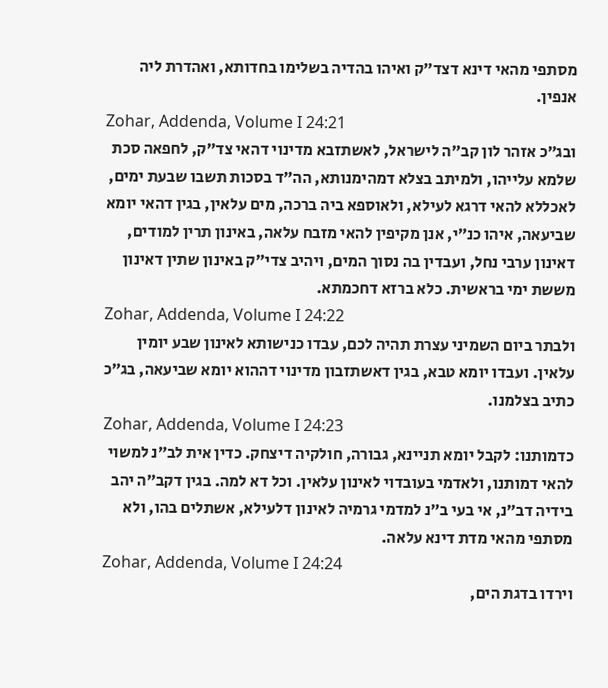מסתפי מהאי דינא דצד״ק ואיהו בהדיה בשלימו בחדותא, ואהדרת ליה אנפין.
Zohar, Addenda, Volume I 24:21
ובג״כ אזהר לון קב״ה לישראל, לאשתזבא מדינוי דהאי צד״ק, לחפאה סכת שלמא עלייהו, ולמיתב בצלא דמהימנותא, הה״ד בסכות תשבו שבעת ימים, לאכללא להאי דרגא לעילא, ולאוספא ביה ברכה, מים עלאין, בגין דהאי יומא שביעאה, איהו כנ״י, אנן מקיפין להאי מזבח עלאה, באינון תרין למודים, דאינון ערבי נחל, ועבדין בה נסוך המים, ויהיב צדי״ק באינון שתין דאינון מששת ימי בראשית. כלא ברזא דחכמתא.
Zohar, Addenda, Volume I 24:22
ולבתר ביום השמיני עצרת תהיה לכם, עבדו כנישותא לאינון שבע יומין עלאין. ועבדו יומא טבא, בגין דאשתזבון מדינוי דההוא יומא שביעאה, בג״כ כתיב בצלמנו.
Zohar, Addenda, Volume I 24:23
כדמותנו: לקבל יומא תניינא, גבורה, חולקיה דיצחק. כדין אית לב״נ למשוי להאי דמותנו, ולאדמי בעובדוי לאינון עלאין. וכל דא למה. בגין דקב״ה יהב בידיה דב״נ, אי בעי ב״נ למדמי גרמיה לאינון דלעילא, אשתלים בהו, ולא מסתפי מהאי מדת דינא עלאה.
Zohar, Addenda, Volume I 24:24
וירדו בדגת הים,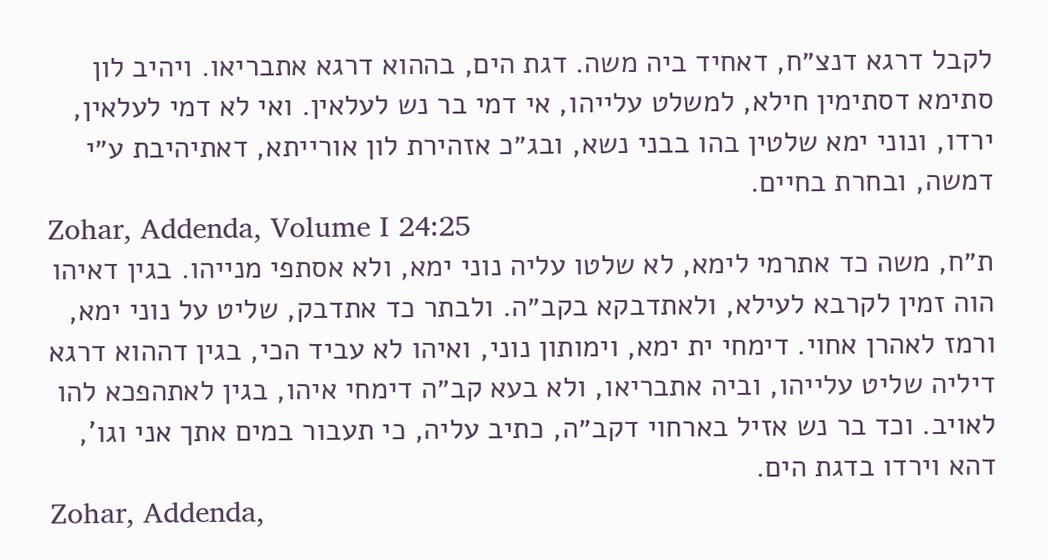לקבל דרגא דנצ״ח, דאחיד ביה משה. דגת הים, בההוא דרגא אתבריאו. ויהיב לון סתימא דסתימין חילא, למשלט עלייהו, אי דמי בר נש לעלאין. ואי לא דמי לעלאין, ירדו, ונוני ימא שלטין בהו בבני נשא, ובג״כ אזהירת לון אורייתא, דאתיהיבת ע״י דמשה, ובחרת בחיים.
Zohar, Addenda, Volume I 24:25
ת״ח, משה כד אתרמי לימא, לא שלטו עליה נוני ימא, ולא אסתפי מנייהו. בגין דאיהו הוה זמין לקרבא לעילא, ולאתדבקא בקב״ה. ולבתר כד אתדבק, שליט על נוני ימא, ורמז לאהרן אחוי. דימחי ית ימא, וימותון נוני, ואיהו לא עביד הכי, בגין דההוא דרגא דיליה שליט עלייהו, וביה אתבריאו, ולא בעא קב״ה דימחי איהו, בגין לאתהפכא להו לאויב. וכד בר נש אזיל בארחוי דקב״ה, כתיב עליה, כי תעבור במים אתך אני וגו', דהא וירדו בדגת הים.
Zohar, Addenda,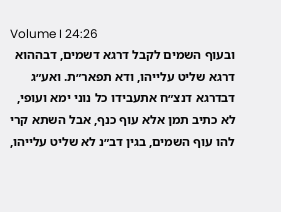Volume I 24:26
ובעוף השמים לקבל דרגא דשמים, דבההוא דרגא שליט עלייהו, ודא תפאר״ת. ואע״ג דבדרגא דנצ״ח אתעבידו כל נוני ימא ועופי, לא כתיב תמן אלא עוף כנף, אבל השתא קרי להו עוף השמים, בגין דב״נ לא שליט עלייהו,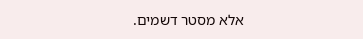אלא מסטר דשמים.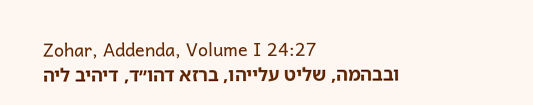Zohar, Addenda, Volume I 24:27
ובבהמה, שליט עלייהו, ברזא דהו״ד, דיהיב ליה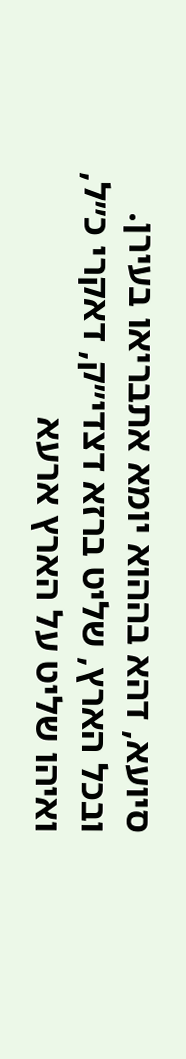סיועא, דהא בההוא יומא אתבריאו בעירן. ובכל הארץ, שליט ברזא דצדי״ק, דאקרי כ״ל, ואיהו שליט על הארץ ארעא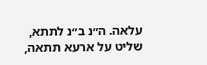עלאה. ה״נ ב״נ לתתא, שליט על ארעא תתאה,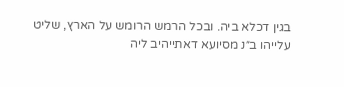בגין דכלא ביה. ובכל הרמש הרומש על הארץ, שליט עלייהו ב״נ מסיועא דאתייהיב ליה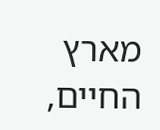מארץ החיים,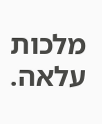מלכות עלאה.